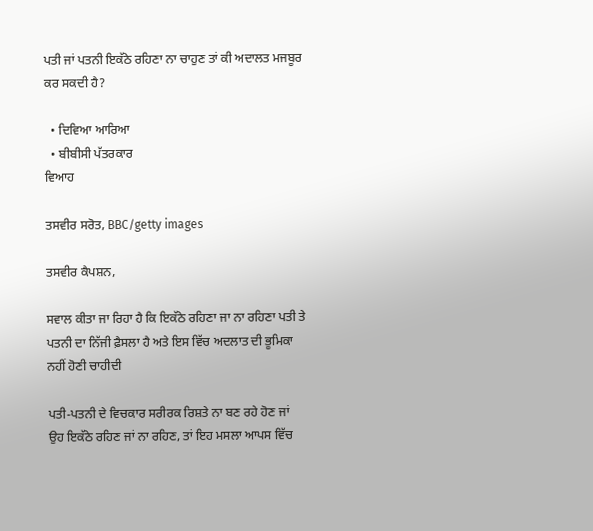ਪਤੀ ਜਾਂ ਪਤਨੀ ਇਕੱਠੇ ਰਹਿਣਾ ਨਾ ਚਾਹੁਣ ਤਾਂ ਕੀ ਅਦਾਲਤ ਮਜਬੂਰ ਕਰ ਸਕਦੀ ਹੈ?

  • ਦਿਵਿਆ ਆਰਿਆ
  • ਬੀਬੀਸੀ ਪੱਤਰਕਾਰ
ਵਿਆਹ

ਤਸਵੀਰ ਸਰੋਤ, BBC/getty images

ਤਸਵੀਰ ਕੈਪਸ਼ਨ,

ਸਵਾਲ ਕੀਤਾ ਜਾ ਰਿਹਾ ਹੈ ਕਿ ਇਕੱਠੇ ਰਹਿਣਾ ਜਾ ਨਾ ਰਹਿਣਾ ਪਤੀ ਤੇ ਪਤਨੀ ਦਾ ਨਿੱਜੀ ਫ਼ੈਸਲਾ ਹੈ ਅਤੇ ਇਸ ਵਿੱਚ ਅਦਲਾਤ ਦੀ ਭੂਮਿਕਾ ਨਹੀਂ ਹੋਣੀ ਚਾਹੀਦੀ

ਪਤੀ-ਪਤਨੀ ਦੇ ਵਿਚਕਾਰ ਸਰੀਰਕ ਰਿਸ਼ਤੇ ਨਾ ਬਣ ਰਹੇ ਹੋਣ ਜਾਂ ਉਹ ਇਕੱਠੇ ਰਹਿਣ ਜਾਂ ਨਾ ਰਹਿਣ, ਤਾਂ ਇਹ ਮਸਲਾ ਆਪਸ ਵਿੱਚ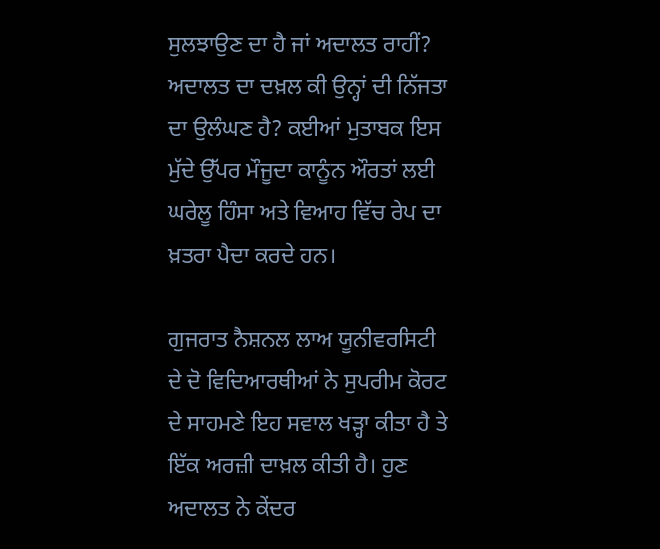ਸੁਲਝਾਉਣ ਦਾ ਹੈ ਜਾਂ ਅਦਾਲਤ ਰਾਹੀਂ? ਅਦਾਲਤ ਦਾ ਦਖ਼ਲ ਕੀ ਉਨ੍ਹਾਂ ਦੀ ਨਿੱਜਤਾ ਦਾ ਉਲੰਘਣ ਹੈ? ਕਈਆਂ ਮੁਤਾਬਕ ਇਸ ਮੁੱਦੇ ਉੱਪਰ ਮੌਜੂਦਾ ਕਾਨੂੰਨ ਔਰਤਾਂ ਲਈ ਘਰੇਲੂ ਹਿੰਸਾ ਅਤੇ ਵਿਆਹ ਵਿੱਚ ਰੇਪ ਦਾ ਖ਼ਤਰਾ ਪੈਦਾ ਕਰਦੇ ਹਨ।

ਗੁਜਰਾਤ ਨੈਸ਼ਨਲ ਲਾਅ ਯੂਨੀਵਰਸਿਟੀ ਦੇ ਦੋ ਵਿਦਿਆਰਥੀਆਂ ਨੇ ਸੁਪਰੀਮ ਕੋਰਟ ਦੇ ਸਾਹਮਣੇ ਇਹ ਸਵਾਲ ਖੜ੍ਹਾ ਕੀਤਾ ਹੈ ਤੇ ਇੱਕ ਅਰਜ਼ੀ ਦਾਖ਼ਲ ਕੀਤੀ ਹੈ। ਹੁਣ ਅਦਾਲਤ ਨੇ ਕੇਂਦਰ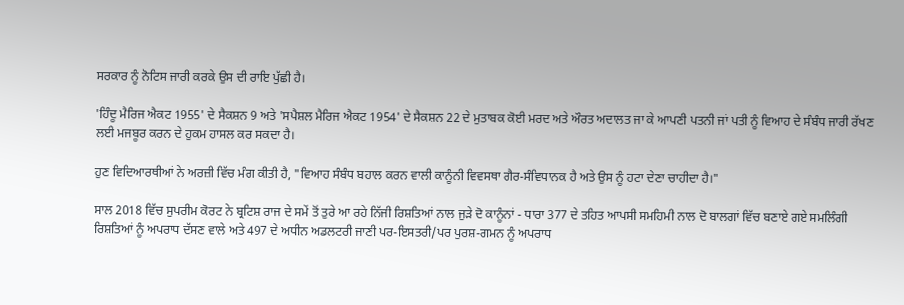ਸਰਕਾਰ ਨੂੰ ਨੋਟਿਸ ਜਾਰੀ ਕਰਕੇ ਉਸ ਦੀ ਰਾਇ ਪੁੱਛੀ ਹੈ।

'ਹਿੰਦੂ ਮੈਰਿਜ ਐਕਟ 1955' ਦੇ ਸੈਕਸ਼ਨ 9 ਅਤੇ 'ਸਪੈਸ਼ਲ ਮੈਰਿਜ ਐਕਟ 1954' ਦੇ ਸੈਕਸ਼ਨ 22 ਦੇ ਮੁਤਾਬਕ ਕੋਈ ਮਰਦ ਅਤੇ ਔਰਤ ਅਦਾਲਤ ਜਾ ਕੇ ਆਪਣੀ ਪਤਨੀ ਜਾਂ ਪਤੀ ਨੂੰ ਵਿਆਹ ਦੇ ਸੰਬੰਧ ਜਾਰੀ ਰੱਖਣ ਲਈ ਮਜਬੂਰ ਕਰਨ ਦੇ ਹੁਕਮ ਹਾਸਲ ਕਰ ਸਕਦਾ ਹੈ।

ਹੁਣ ਵਿਦਿਆਰਥੀਆਂ ਨੇ ਅਰਜ਼ੀ ਵਿੱਚ ਮੰਗ ਕੀਤੀ ਹੈ, "ਵਿਆਹ ਸੰਬੰਧ ਬਹਾਲ ਕਰਨ ਵਾਲੀ ਕਾਨੂੰਨੀ ਵਿਵਸਥਾ ਗੈਰ-ਸੰਵਿਧਾਨਕ ਹੈ ਅਤੇ ਉਸ ਨੂੰ ਹਟਾ ਦੇਣਾ ਚਾਹੀਦਾ ਹੈ।"

ਸਾਲ 2018 ਵਿੱਚ ਸੁਪਰੀਮ ਕੋਰਟ ਨੇ ਬ੍ਰਟਿਸ਼ ਰਾਜ ਦੇ ਸਮੇਂ ਤੋਂ ਤੁਰੇ ਆ ਰਹੇ ਨਿੱਜੀ ਰਿਸ਼ਤਿਆਂ ਨਾਲ ਜੁੜੇ ਦੋ ਕਾਨੂੰਨਾਂ - ਧਾਰਾ 377 ਦੇ ਤਹਿਤ ਆਪਸੀ ਸਮਹਿਮੀ ਨਾਲ ਦੋ ਬਾਲਗਾਂ ਵਿੱਚ ਬਣਾਏ ਗਏ ਸਮਲਿੰਗੀ ਰਿਸ਼ਤਿਆਂ ਨੂੰ ਅਪਰਾਧ ਦੱਸਣ ਵਾਲੇ ਅਤੇ 497 ਦੇ ਅਧੀਨ ਅਡਲਟਰੀ ਜਾਣੀ ਪਰ-ਇਸਤਰੀ/ਪਰ ਪੁਰਸ਼-ਗਮਨ ਨੂੰ ਅਪਰਾਧ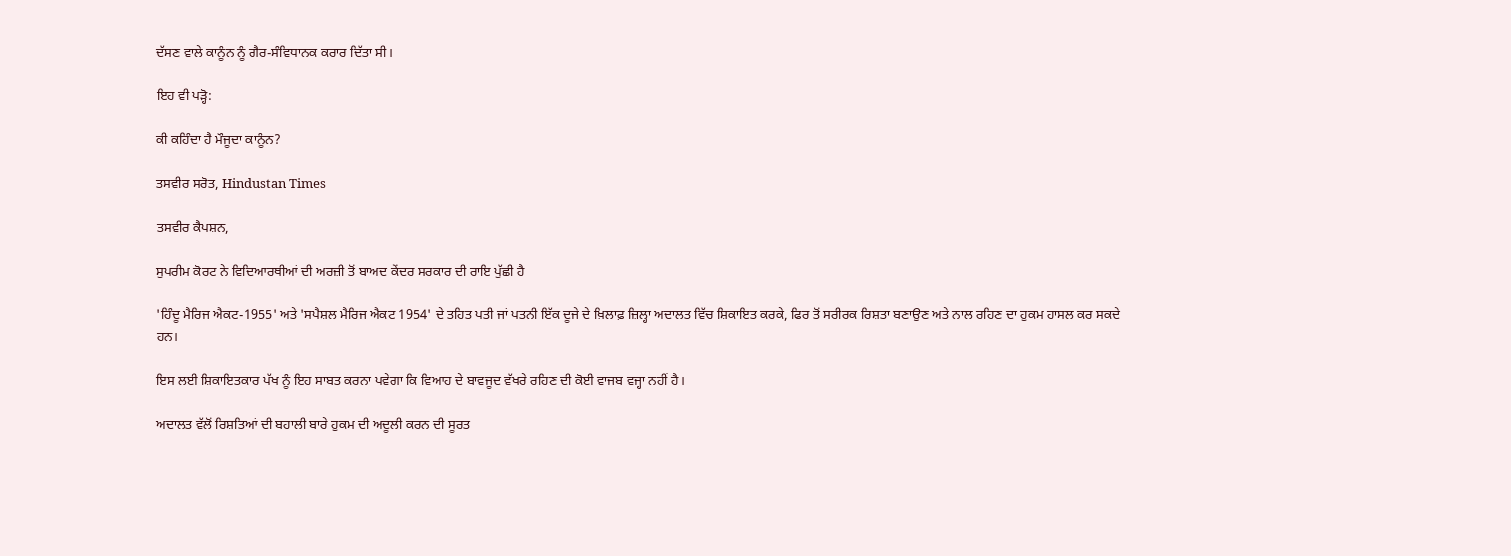ਦੱਸਣ ਵਾਲੇ ਕਾਨੂੰਨ ਨੂੰ ਗੈਰ-ਸੰਵਿਧਾਨਕ ਕਰਾਰ ਦਿੱਤਾ ਸੀ।

ਇਹ ਵੀ ਪੜ੍ਹੋ:

ਕੀ ਕਹਿੰਦਾ ਹੈ ਮੌਜੂਦਾ ਕਾਨੂੰਨ?

ਤਸਵੀਰ ਸਰੋਤ, Hindustan Times

ਤਸਵੀਰ ਕੈਪਸ਼ਨ,

ਸੁਪਰੀਮ ਕੋਰਟ ਨੇ ਵਿਦਿਆਰਥੀਆਂ ਦੀ ਅਰਜ਼ੀ ਤੋਂ ਬਾਅਦ ਕੇਂਦਰ ਸਰਕਾਰ ਦੀ ਰਾਇ ਪੁੱਛੀ ਹੈ

'ਹਿੰਦੂ ਮੈਰਿਜ ਐਕਟ-1955' ਅਤੇ 'ਸਪੈਸ਼ਲ ਮੈਰਿਜ ਐਕਟ 1954' ਦੇ ਤਹਿਤ ਪਤੀ ਜਾਂ ਪਤਨੀ ਇੱਕ ਦੂਜੇ ਦੇ ਖ਼ਿਲਾਫ਼ ਜ਼ਿਲ੍ਹਾ ਅਦਾਲਤ ਵਿੱਚ ਸ਼ਿਕਾਇਤ ਕਰਕੇ, ਫਿਰ ਤੋਂ ਸਰੀਰਕ ਰਿਸ਼ਤਾ ਬਣਾਉਣ ਅਤੇ ਨਾਲ ਰਹਿਣ ਦਾ ਹੁਕਮ ਹਾਸਲ ਕਰ ਸਕਦੇ ਹਨ।

ਇਸ ਲਈ ਸ਼ਿਕਾਇਤਕਾਰ ਪੱਖ ਨੂੰ ਇਹ ਸਾਬਤ ਕਰਨਾ ਪਵੇਗਾ ਕਿ ਵਿਆਹ ਦੇ ਬਾਵਜੂਦ ਵੱਖਰੇ ਰਹਿਣ ਦੀ ਕੋਈ ਵਾਜਬ ਵਜ੍ਹਾ ਨਹੀਂ ਹੈ।

ਅਦਾਲਤ ਵੱਲੋਂ ਰਿਸ਼ਤਿਆਂ ਦੀ ਬਹਾਲੀ ਬਾਰੇ ਹੁਕਮ ਦੀ ਅਦੂਲੀ ਕਰਨ ਦੀ ਸੂਰਤ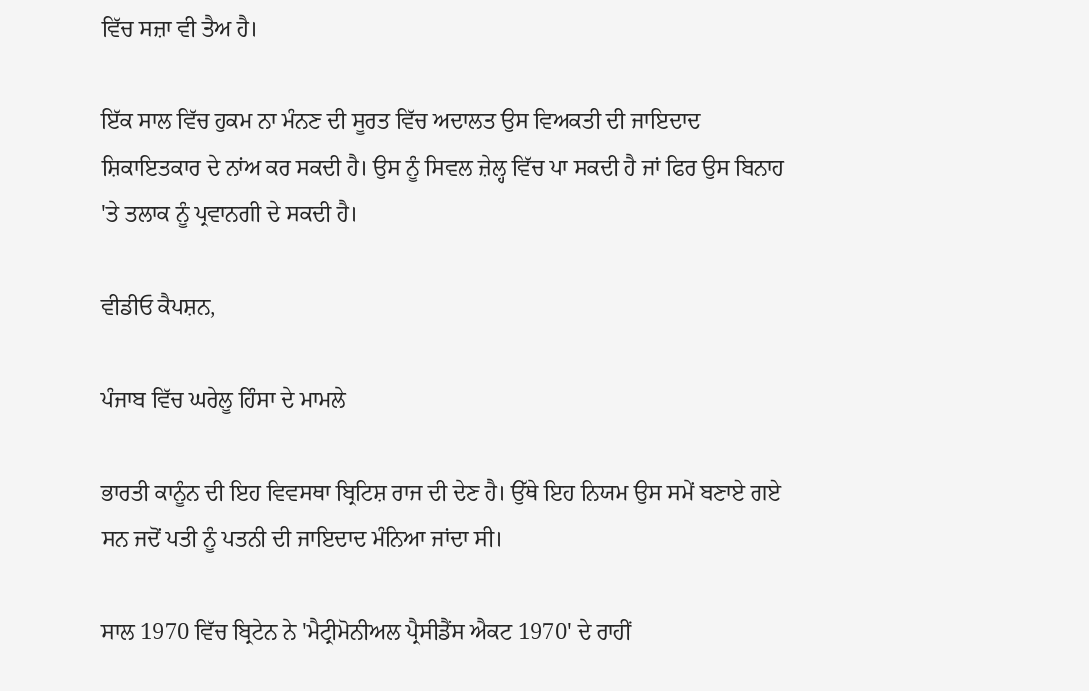ਵਿੱਚ ਸਜ਼ਾ ਵੀ ਤੈਅ ਹੈ।

ਇੱਕ ਸਾਲ ਵਿੱਚ ਹੁਕਮ ਨਾ ਮੰਨਣ ਦੀ ਸੂਰਤ ਵਿੱਚ ਅਦਾਲਤ ਉਸ ਵਿਅਕਤੀ ਦੀ ਜਾਇਦਾਦ ਸ਼ਿਕਾਇਤਕਾਰ ਦੇ ਨਾਂਅ ਕਰ ਸਕਦੀ ਹੈ। ਉਸ ਨੂੰ ਸਿਵਲ ਜ਼ੇਲ੍ਹ ਵਿੱਚ ਪਾ ਸਕਦੀ ਹੈ ਜਾਂ ਫਿਰ ਉਸ ਬਿਨਾਹ 'ਤੇ ਤਲਾਕ ਨੂੰ ਪ੍ਰਵਾਨਗੀ ਦੇ ਸਕਦੀ ਹੈ।

ਵੀਡੀਓ ਕੈਪਸ਼ਨ,

ਪੰਜਾਬ ਵਿੱਚ ਘਰੇਲੂ ਹਿੰਸਾ ਦੇ ਮਾਮਲੇ

ਭਾਰਤੀ ਕਾਨੂੰਨ ਦੀ ਇਹ ਵਿਵਸਥਾ ਬ੍ਰਿਟਿਸ਼ ਰਾਜ ਦੀ ਦੇਣ ਹੈ। ਉੱਥੇ ਇਹ ਨਿਯਮ ਉਸ ਸਮੇਂ ਬਣਾਏ ਗਏ ਸਨ ਜਦੋਂ ਪਤੀ ਨੂੰ ਪਤਨੀ ਦੀ ਜਾਇਦਾਦ ਮੰਨਿਆ ਜਾਂਦਾ ਸੀ।

ਸਾਲ 1970 ਵਿੱਚ ਬ੍ਰਿਟੇਨ ਨੇ 'ਮੈਟ੍ਰੀਮੋਨੀਅਲ ਪ੍ਰੈਸੀਡੈਂਸ ਐਕਟ 1970' ਦੇ ਰਾਹੀਂ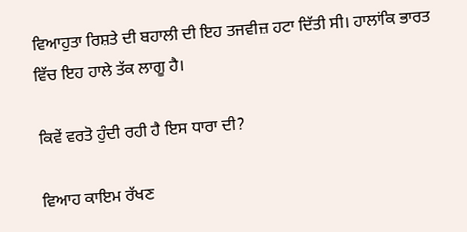ਵਿਆਹੁਤਾ ਰਿਸ਼ਤੇ ਦੀ ਬਹਾਲੀ ਦੀ ਇਹ ਤਜਵੀਜ਼ ਹਟਾ ਦਿੱਤੀ ਸੀ। ਹਾਲਾਂਕਿ ਭਾਰਤ ਵਿੱਚ ਇਹ ਹਾਲੇ ਤੱਕ ਲਾਗੂ ਹੈ।

ਕਿਵੇਂ ਵਰਤੋ ਹੁੰਦੀ ਰਹੀ ਹੈ ਇਸ ਧਾਰਾ ਦੀ?

ਵਿਆਹ ਕਾਇਮ ਰੱਖਣ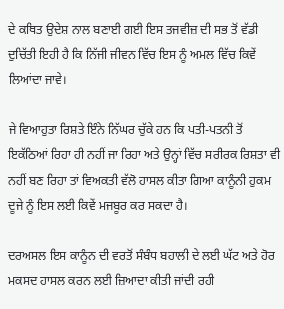ਦੇ ਕਥਿਤ ਉਦੇਸ਼ ਨਾਲ ਬਣਾਈ ਗਈ ਇਸ ਤਜਵੀਜ਼ ਦੀ ਸਭ ਤੋਂ ਵੱਡੀ ਦੁਚਿੱਤੀ ਇਹੀ ਹੈ ਕਿ ਨਿੱਜੀ ਜੀਵਨ ਵਿੱਚ ਇਸ ਨੂੰ ਅਮਲ ਵਿੱਚ ਕਿਵੇਂ ਲਿਆਂਦਾ ਜਾਵੇ।

ਜੇ ਵਿਆਹੁਤਾ ਰਿਸ਼ਤੇ ਇੰਨੇ ਨਿੱਘਰ ਚੁੱਕੇ ਹਨ ਕਿ ਪਤੀ-ਪਤਨੀ ਤੋਂ ਇਕੱਠਿਆਂ ਰਿਹਾ ਹੀ ਨਹੀਂ ਜਾ ਰਿਹਾ ਅਤੇ ਉਨ੍ਹਾਂ ਵਿੱਚ ਸਰੀਰਕ ਰਿਸ਼ਤਾ ਵੀ ਨਹੀਂ ਬਣ ਰਿਹਾ ਤਾਂ ਵਿਅਕਤੀ ਵੱਲੋ ਹਾਸਲ ਕੀਤਾ ਗਿਆ ਕਾਨੂੰਨੀ ਹੁਕਮ ਦੂਜੇ ਨੂੰ ਇਸ ਲਈ ਕਿਵੇਂ ਮਜਬੂਰ ਕਰ ਸਕਦਾ ਹੈ।

ਦਰਅਸਲ ਇਸ ਕਾਨੂੰਨ ਦੀ ਵਰਤੋਂ ਸੰਬੰਧ ਬਹਾਲੀ ਦੇ ਲਈ ਘੱਟ ਅਤੇ ਹੋਰ ਮਕਸਦ ਹਾਸਲ ਕਰਨ ਲਈ ਜ਼ਿਆਦਾ ਕੀਤੀ ਜਾਂਦੀ ਰਹੀ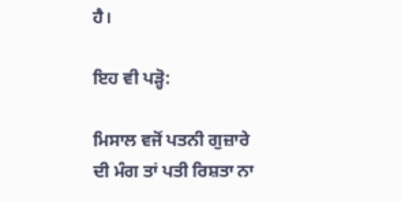ਹੈ।

ਇਹ ਵੀ ਪੜ੍ਹੋ:

ਮਿਸਾਲ ਵਜੋਂ ਪਤਨੀ ਗੁਜ਼ਾਰੇ ਦੀ ਮੰਗ ਤਾਂ ਪਤੀ ਰਿਸ਼ਤਾ ਨਾ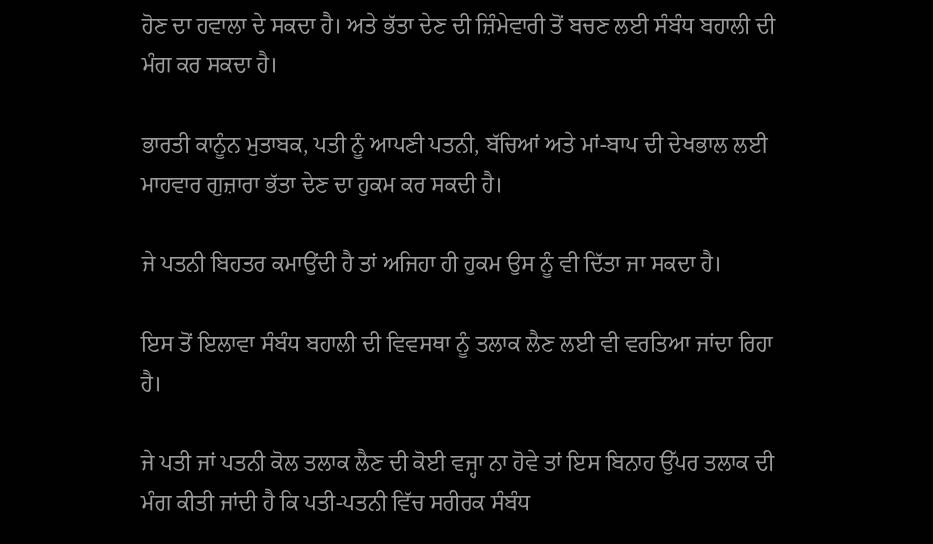ਹੋਣ ਦਾ ਹਵਾਲਾ ਦੇ ਸਕਦਾ ਹੈ। ਅਤੇ ਭੱਤਾ ਦੇਣ ਦੀ ਜ਼ਿੰਮੇਵਾਰੀ ਤੋਂ ਬਚਣ ਲਈ ਸੰਬੰਧ ਬਹਾਲੀ ਦੀ ਮੰਗ ਕਰ ਸਕਦਾ ਹੈ।

ਭਾਰਤੀ ਕਾਨੂੰਨ ਮੁਤਾਬਕ, ਪਤੀ ਨੂੰ ਆਪਣੀ ਪਤਨੀ, ਬੱਚਿਆਂ ਅਤੇ ਮਾਂ-ਬਾਪ ਦੀ ਦੇਖਭਾਲ ਲਈ ਮਾਹਵਾਰ ਗੁਜ਼ਾਰਾ ਭੱਤਾ ਦੇਣ ਦਾ ਹੁਕਮ ਕਰ ਸਕਦੀ ਹੈ।

ਜੇ ਪਤਨੀ ਬਿਹਤਰ ਕਮਾਉਂਦੀ ਹੈ ਤਾਂ ਅਜਿਹਾ ਹੀ ਹੁਕਮ ਉਸ ਨੂੰ ਵੀ ਦਿੱਤਾ ਜਾ ਸਕਦਾ ਹੈ।

ਇਸ ਤੋਂ ਇਲਾਵਾ ਸੰਬੰਧ ਬਹਾਲੀ ਦੀ ਵਿਵਸਥਾ ਨੂੰ ਤਲਾਕ ਲੈਣ ਲਈ ਵੀ ਵਰਤਿਆ ਜਾਂਦਾ ਰਿਹਾ ਹੈ।

ਜੇ ਪਤੀ ਜਾਂ ਪਤਨੀ ਕੋਲ ਤਲਾਕ ਲੈਣ ਦੀ ਕੋਈ ਵਜ੍ਹਾ ਨਾ ਹੋਵੇ ਤਾਂ ਇਸ ਬਿਨਾਹ ਉੱਪਰ ਤਲਾਕ ਦੀ ਮੰਗ ਕੀਤੀ ਜਾਂਦੀ ਹੈ ਕਿ ਪਤੀ-ਪਤਨੀ ਵਿੱਚ ਸਰੀਰਕ ਸੰਬੰਧ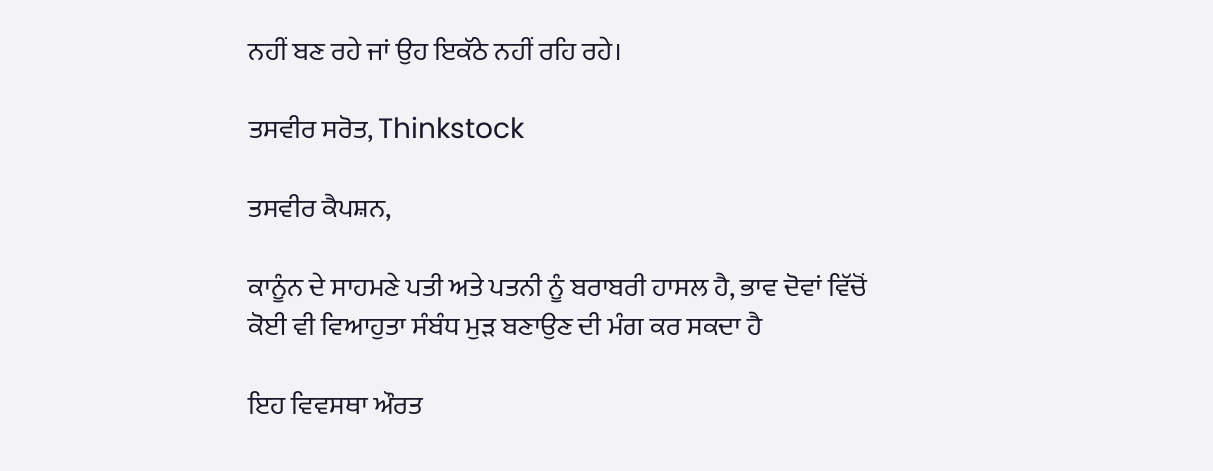ਨਹੀਂ ਬਣ ਰਹੇ ਜਾਂ ਉਹ ਇਕੱਠੇ ਨਹੀਂ ਰਹਿ ਰਹੇ।

ਤਸਵੀਰ ਸਰੋਤ, Thinkstock

ਤਸਵੀਰ ਕੈਪਸ਼ਨ,

ਕਾਨੂੰਨ ਦੇ ਸਾਹਮਣੇ ਪਤੀ ਅਤੇ ਪਤਨੀ ਨੂੰ ਬਰਾਬਰੀ ਹਾਸਲ ਹੈ, ਭਾਵ ਦੋਵਾਂ ਵਿੱਚੋਂ ਕੋਈ ਵੀ ਵਿਆਹੁਤਾ ਸੰਬੰਧ ਮੁੜ ਬਣਾਉਣ ਦੀ ਮੰਗ ਕਰ ਸਕਦਾ ਹੈ

ਇਹ ਵਿਵਸਥਾ ਔਰਤ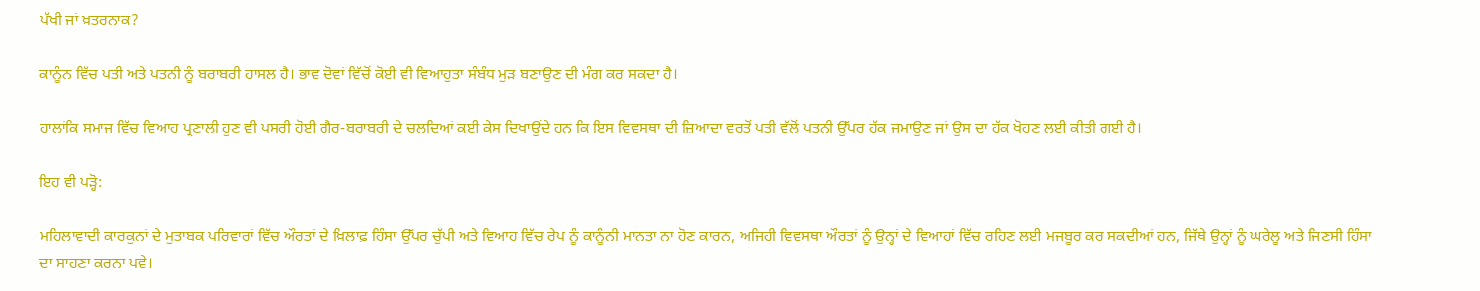ਪੱਖੀ ਜਾਂ ਖ਼ਤਰਨਾਕ?

ਕਾਨੂੰਨ ਵਿੱਚ ਪਤੀ ਅਤੇ ਪਤਨੀ ਨੂੰ ਬਰਾਬਰੀ ਹਾਸਲ ਹੈ। ਭਾਵ ਦੋਵਾਂ ਵਿੱਚੋਂ ਕੋਈ ਵੀ ਵਿਆਹੁਤਾ ਸੰਬੰਧ ਮੁੜ ਬਣਾਉਣ ਦੀ ਮੰਗ ਕਰ ਸਕਦਾ ਹੈ।

ਹਾਲਾਂਕਿ ਸਮਾਜ ਵਿੱਚ ਵਿਆਹ ਪ੍ਰਣਾਲੀ ਹੁਣ ਵੀ ਪਸਰੀ ਹੋਈ ਗੈਰ-ਬਰਾਬਰੀ ਦੇ ਚਲਦਿਆਂ ਕਈ ਕੇਸ ਦਿਖਾਉਂਦੇ ਹਨ ਕਿ ਇਸ ਵਿਵਸਥਾ ਦੀ ਜ਼ਿਆਦਾ ਵਰਤੋਂ ਪਤੀ ਵੱਲੋਂ ਪਤਨੀ ਉੱਪਰ ਹੱਕ ਜਮਾਉਣ ਜਾਂ ਉਸ ਦਾ ਹੱਕ ਖੋਹਣ ਲਈ ਕੀਤੀ ਗਈ ਹੈ।

ਇਹ ਵੀ ਪੜ੍ਹੋ:

ਮਹਿਲਾਵਾਦੀ ਕਾਰਕੁਨਾਂ ਦੇ ਮੁਤਾਬਕ ਪਰਿਵਾਰਾਂ ਵਿੱਚ ਔਰਤਾਂ ਦੇ ਖ਼ਿਲਾਫ਼ ਹਿੰਸਾ ਉੱਪਰ ਚੁੱਪੀ ਅਤੇ ਵਿਆਹ ਵਿੱਚ ਰੇਪ ਨੂੰ ਕਾਨੂੰਨੀ ਮਾਨਤਾ ਨਾ ਹੋਣ ਕਾਰਨ, ਅਜਿਹੀ ਵਿਵਸਥਾ ਔਰਤਾਂ ਨੂੰ ਉਨ੍ਹਾਂ ਦੇ ਵਿਆਹਾਂ ਵਿੱਚ ਰਹਿਣ ਲਈ ਮਜਬੂਰ ਕਰ ਸਕਦੀਆਂ ਹਨ, ਜਿੱਥੇ ਉਨ੍ਹਾਂ ਨੂੰ ਘਰੇਲੂ ਅਤੇ ਜਿਣਸੀ ਹਿੰਸਾ ਦਾ ਸਾਹਣਾ ਕਰਨਾ ਪਵੇ।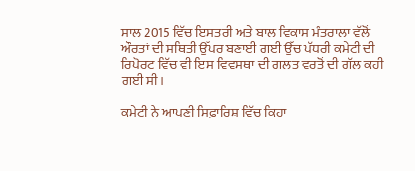ਸਾਲ 2015 ਵਿੱਚ ਇਸਤਰੀ ਅਤੇ ਬਾਲ ਵਿਕਾਸ ਮੰਤਰਾਲਾ ਵੱਲੋਂ ਔਰਤਾਂ ਦੀ ਸਥਿਤੀ ਉੱਪਰ ਬਣਾਈ ਗਈ ਉੱਚ ਪੱਧਰੀ ਕਮੇਟੀ ਦੀ ਰਿਪੋਰਟ ਵਿੱਚ ਵੀ ਇਸ ਵਿਵਸਥਾ ਦੀ ਗਲਤ ਵਰਤੋਂ ਦੀ ਗੱਲ ਕਹੀ ਗਈ ਸੀ।

ਕਮੇਟੀ ਨੇ ਆਪਣੀ ਸਿਫ਼ਾਰਿਸ਼ ਵਿੱਚ ਕਿਹਾ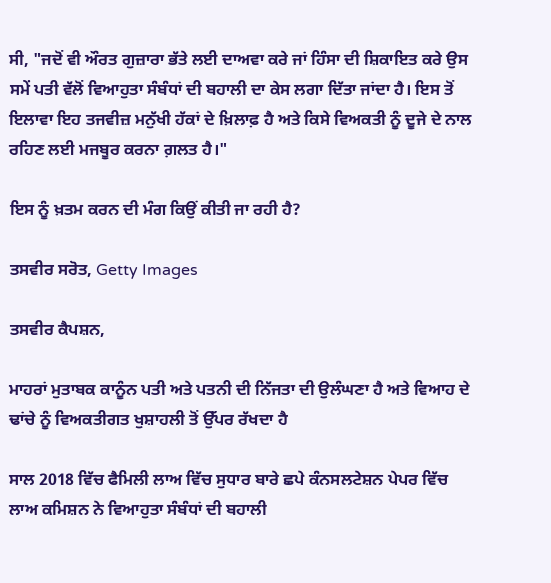ਸੀ, "ਜਦੋਂ ਵੀ ਔਰਤ ਗੁਜ਼ਾਰਾ ਭੱਤੇ ਲਈ ਦਾਅਵਾ ਕਰੇ ਜਾਂ ਹਿੰਸਾ ਦੀ ਸ਼ਿਕਾਇਤ ਕਰੇ ਉਸ ਸਮੇਂ ਪਤੀ ਵੱਲੋਂ ਵਿਆਹੁਤਾ ਸੰਬੰਧਾਂ ਦੀ ਬਹਾਲੀ ਦਾ ਕੇਸ ਲਗਾ ਦਿੱਤਾ ਜਾਂਦਾ ਹੈ। ਇਸ ਤੋਂ ਇਲਾਵਾ ਇਹ ਤਜਵੀਜ਼ ਮਨੁੱਖੀ ਹੱਕਾਂ ਦੇ ਖ਼ਿਲਾਫ਼ ਹੈ ਅਤੇ ਕਿਸੇ ਵਿਅਕਤੀ ਨੂੰ ਦੂਜੇ ਦੇ ਨਾਲ ਰਹਿਣ ਲਈ ਮਜਬੂਰ ਕਰਨਾ ਗ਼ਲਤ ਹੈ।"

ਇਸ ਨੂੰ ਖ਼ਤਮ ਕਰਨ ਦੀ ਮੰਗ ਕਿਉਂ ਕੀਤੀ ਜਾ ਰਹੀ ਹੈ?

ਤਸਵੀਰ ਸਰੋਤ, Getty Images

ਤਸਵੀਰ ਕੈਪਸ਼ਨ,

ਮਾਹਰਾਂ ਮੁਤਾਬਕ ਕਾਨੂੰਨ ਪਤੀ ਅਤੇ ਪਤਨੀ ਦੀ ਨਿੱਜਤਾ ਦੀ ਉਲੰਘਣਾ ਹੈ ਅਤੇ ਵਿਆਹ ਦੇ ਢਾਂਚੇ ਨੂੰ ਵਿਅਕਤੀਗਤ ਖੁਸ਼ਾਹਲੀ ਤੋਂ ਉੱਪਰ ਰੱਖਦਾ ਹੈ

ਸਾਲ 2018 ਵਿੱਚ ਫੈਮਿਲੀ ਲਾਅ ਵਿੱਚ ਸੁਧਾਰ ਬਾਰੇ ਛਪੇ ਕੰਨਸਲਟੇਸ਼ਨ ਪੇਪਰ ਵਿੱਚ ਲਾਅ ਕਮਿਸ਼ਨ ਨੇ ਵਿਆਹੁਤਾ ਸੰਬੰਧਾਂ ਦੀ ਬਹਾਲੀ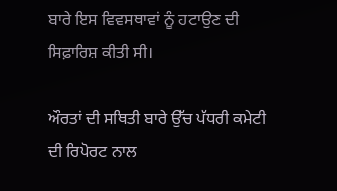ਬਾਰੇ ਇਸ ਵਿਵਸਥਾਵਾਂ ਨੂੰ ਹਟਾਉਣ ਦੀ ਸਿਫ਼ਾਰਿਸ਼ ਕੀਤੀ ਸੀ।

ਔਰਤਾਂ ਦੀ ਸਥਿਤੀ ਬਾਰੇ ਉੱਚ ਪੱਧਰੀ ਕਮੇਟੀ ਦੀ ਰਿਪੋਰਟ ਨਾਲ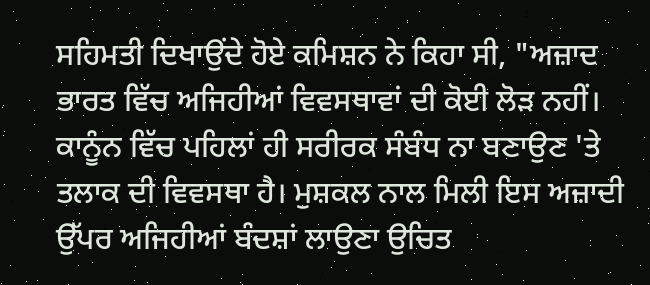ਸਹਿਮਤੀ ਦਿਖਾਉਂਦੇ ਹੋਏ ਕਮਿਸ਼ਨ ਨੇ ਕਿਹਾ ਸੀ, "ਅਜ਼ਾਦ ਭਾਰਤ ਵਿੱਚ ਅਜਿਹੀਆਂ ਵਿਵਸਥਾਵਾਂ ਦੀ ਕੋਈ ਲੋੜ ਨਹੀਂ। ਕਾਨੂੰਨ ਵਿੱਚ ਪਹਿਲਾਂ ਹੀ ਸਰੀਰਕ ਸੰਬੰਧ ਨਾ ਬਣਾਉਣ 'ਤੇ ਤਲਾਕ ਦੀ ਵਿਵਸਥਾ ਹੈ। ਮੁਸ਼ਕਲ ਨਾਲ ਮਿਲੀ ਇਸ ਅਜ਼ਾਦੀ ਉੱਪਰ ਅਜਿਹੀਆਂ ਬੰਦਸ਼ਾਂ ਲਾਉਣਾ ਉਚਿਤ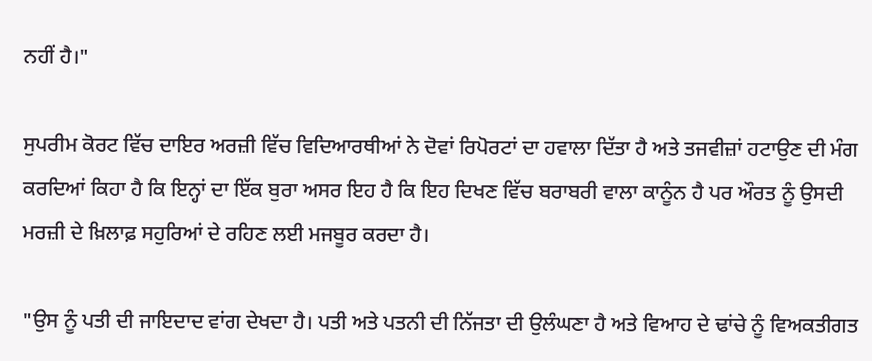ਨਹੀਂ ਹੈ।"

ਸੁਪਰੀਮ ਕੋਰਟ ਵਿੱਚ ਦਾਇਰ ਅਰਜ਼ੀ ਵਿੱਚ ਵਿਦਿਆਰਥੀਆਂ ਨੇ ਦੋਵਾਂ ਰਿਪੋਰਟਾਂ ਦਾ ਹਵਾਲਾ ਦਿੱਤਾ ਹੈ ਅਤੇ ਤਜਵੀਜ਼ਾਂ ਹਟਾਉਣ ਦੀ ਮੰਗ ਕਰਦਿਆਂ ਕਿਹਾ ਹੈ ਕਿ ਇਨ੍ਹਾਂ ਦਾ ਇੱਕ ਬੁਰਾ ਅਸਰ ਇਹ ਹੈ ਕਿ ਇਹ ਦਿਖਣ ਵਿੱਚ ਬਰਾਬਰੀ ਵਾਲਾ ਕਾਨੂੰਨ ਹੈ ਪਰ ਔਰਤ ਨੂੰ ਉਸਦੀ ਮਰਜ਼ੀ ਦੇ ਖ਼ਿਲਾਫ਼ ਸਹੁਰਿਆਂ ਦੇ ਰਹਿਣ ਲਈ ਮਜਬੂਰ ਕਰਦਾ ਹੈ।

"ਉਸ ਨੂੰ ਪਤੀ ਦੀ ਜਾਇਦਾਦ ਵਾਂਗ ਦੇਖਦਾ ਹੈ। ਪਤੀ ਅਤੇ ਪਤਨੀ ਦੀ ਨਿੱਜਤਾ ਦੀ ਉਲੰਘਣਾ ਹੈ ਅਤੇ ਵਿਆਹ ਦੇ ਢਾਂਚੇ ਨੂੰ ਵਿਅਕਤੀਗਤ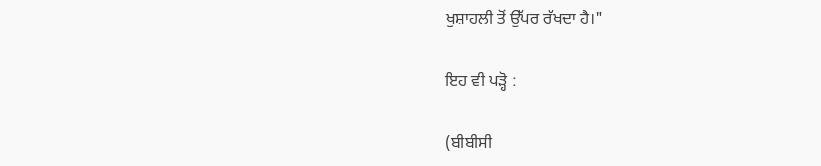ਖੁਸ਼ਾਹਲੀ ਤੋਂ ਉੱਪਰ ਰੱਖਦਾ ਹੈ।"

ਇਹ ਵੀ ਪੜ੍ਹੋ :

(ਬੀਬੀਸੀ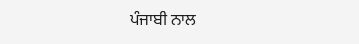ਪੰਜਾਬੀ ਨਾਲ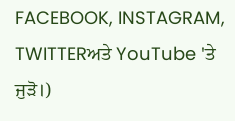FACEBOOK, INSTAGRAM, TWITTERਅਤੇ YouTube 'ਤੇ ਜੁੜੋ।)